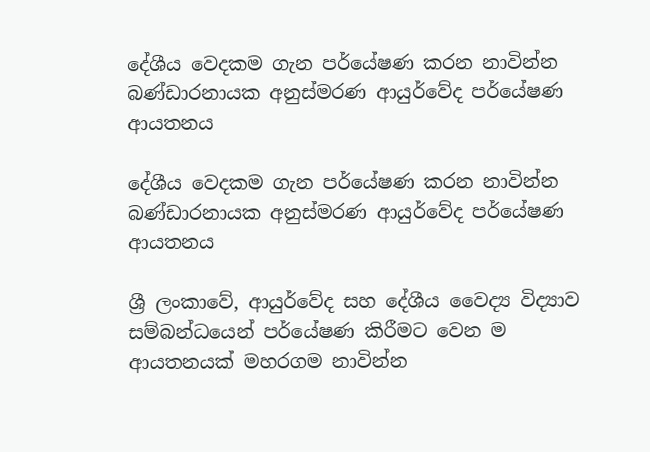දේශීය වෙදකම ගැන පර්යේෂණ කරන නාවින්න බණ්ඩාරනායක අනුස්මරණ ආයුර්වේද පර්යේෂණ ආයතනය

දේශීය වෙදකම ගැන පර්යේෂණ කරන නාවින්න බණ්ඩාරනායක අනුස්මරණ ආයුර්වේද පර්යේෂණ ආයතනය

ශ්‍රී ලංකාවේ, ආයුර්වේද සහ දේශීය වෛද්‍ය විද්‍යාව සම්බන්ධයෙන් පර්යේෂණ කිරීමට වෙන ම ආයතනයක් මහරගම නාවින්න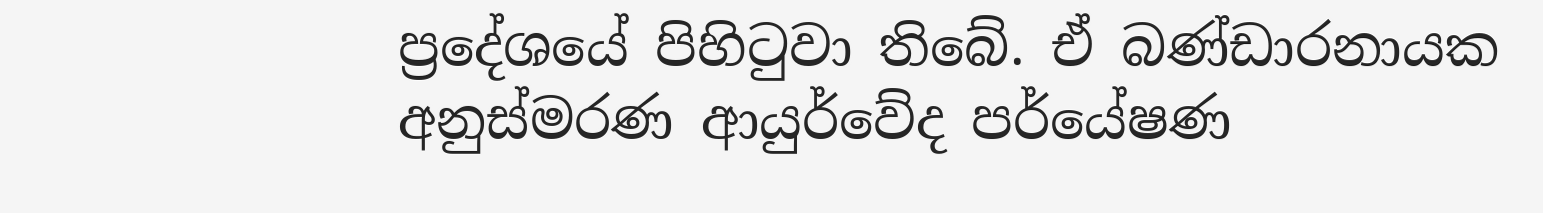ප්‍රදේශයේ පිහිටුවා තිබේ. ඒ බණ්ඩාරනායක අනුස්මරණ ආයුර්වේද පර්යේෂණ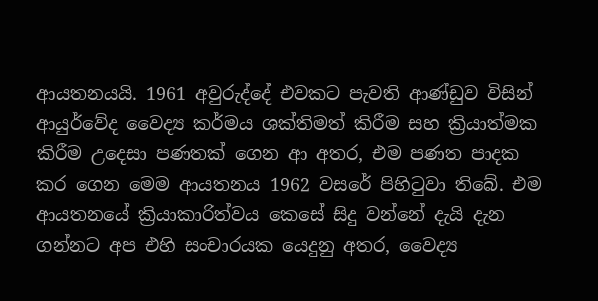ආයතනයයි. 1961 අවුරුද්දේ එවකට පැවති ආණ්ඩුව විසින් ආයුර්වේද වෛද්‍ය කර්මය ශක්තිමත් කිරීම සහ ක්‍රියාත්මක කිරීම උදෙසා පණතක් ගෙන ආ අතර, එම පණත පාදක කර ගෙන මෙම ආයතනය 1962 වසරේ පිහිටුවා තිබේ. එම ආයතනයේ ක්‍රියාකාරිත්වය කෙසේ සිදු වන්නේ දැයි දැන ගන්නට අප එහි සංචාරයක යෙදුනු අතර, වෛද්‍ය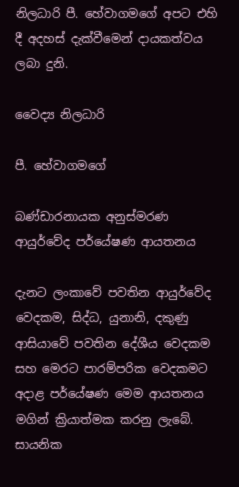නිලධාරි පී. හේවාගමගේ අපට එහි දී අදහස් දැක්වීමෙන් දායකත්වය ලබා දුනි.

වෛද්‍ය නිලධාරි

පී. හේවාගමගේ

බණ්ඩාරනායක අනුස්මරණ ආයුර්වේද පර්යේෂණ ආයතනය

දැනට ලංකාවේ පවතින ආයුර්වේද වෙදකම, සිද්ධ, යුනානි, දකුණු ආසියාවේ පවතින දේශීය වෙදකම සහ මෙරට පාරම්පරික වෙදකමට අදාළ පර්යේෂණ මෙම ආයතනය මගින් ක්‍රියාත්මක කරනු ලැබේ. සායනික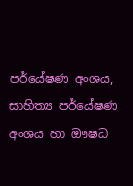පර්යේෂණ අංශය, සාහිත්‍ය පර්යේෂණ අංශය හා ඖෂධ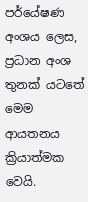පර්යේෂණ අංශය ලෙස, ප්‍රධාන අංශ තුනක් යටතේ මෙම ආයතනය ක්‍රියාත්මක වෙයි.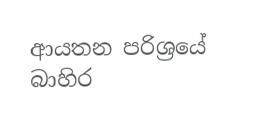ආයතන පරිශ්‍රයේ බාහිර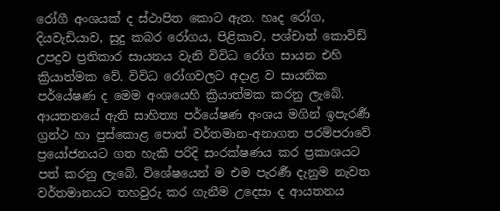රෝගී අංශයක් ද ස්ථාපිත කොට ඇත. හෘද රෝග, දියවැඩියාව, සුදු කබර රෝගය, පිළිකාව, පශ්චාත් කොවිඩ් උපද්‍රව ප්‍රතිකාර සායනය වැනි විවිධ රෝග සායන එහි ක්‍රියාත්මක වේ. විවිධ රෝගවලට අදාළ ව සායනික පර්යේෂණ ද මෙම අංශයෙහි ක්‍රියාත්මක කරනු ලැබේ. ආයතනයේ ඇති සාහිත්‍ය පර්යේෂණ අංශය මගින් ඉපැරර්‍ණ ග්‍රන්ථ හා පුස්කොළ පොත් වර්තමාන-අනාගත පරම්පරාවේ ප්‍රයෝජනයට ගත හැකි පරිදි සංරක්ෂණය කර ප්‍රකාශයට පත් කරනු ලැබේ. විශේෂයෙන් ම එම පැරර්‍ණ දැනුම නැවත වර්තමානයට තහවුරු කර ගැනීම උදෙසා ද ආයතනය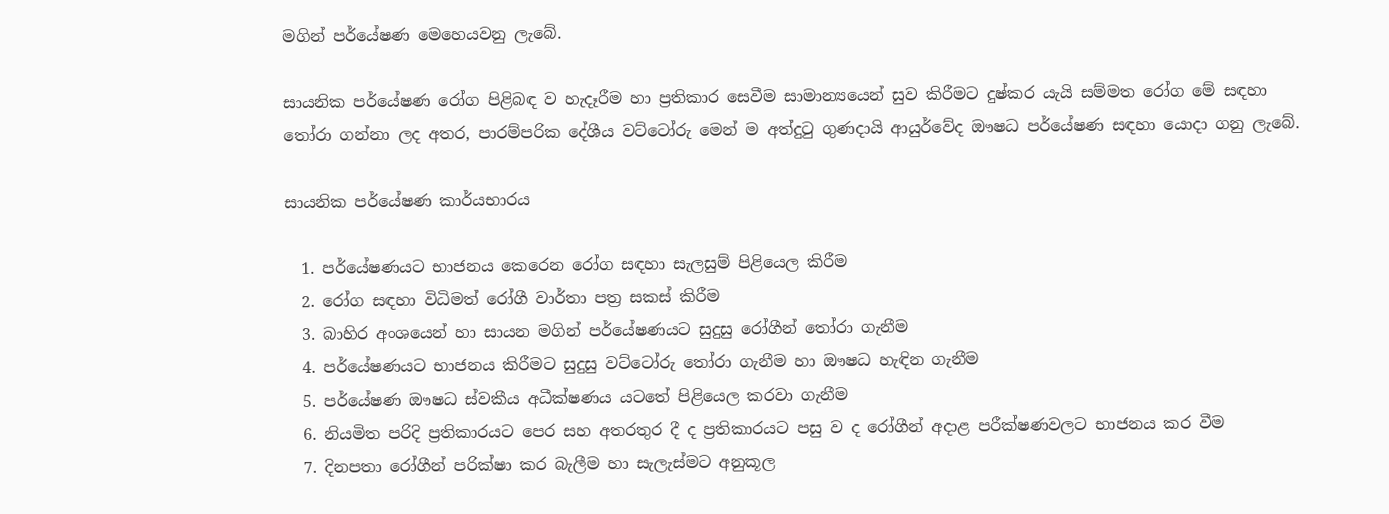මගින් පර්යේෂණ මෙහෙයවනු ලැබේ.

සායනික පර්යේෂණ රෝග පිළිබඳ ව හැදෑරීම හා ප්‍රතිකාර සෙවීම සාමාන්‍යයෙන් සුව කිරීමට දුෂ්කර යැයි සම්මත රෝග මේ සඳහා තෝරා ගන්නා ලද අතර, පාරම්පරික දේශීය වට්ටෝරු මෙන් ම අත්දුටු ගුණදායි ආයුර්වේද ඖෂධ පර්යේෂණ සඳහා යොදා ගනු ලැබේ.

සායනික පර්යේෂණ කාර්යභාරය

  1. පර්යේෂණයට භාජනය කෙරෙන රෝග සඳහා සැලසුම් පිළියෙල කිරීම
  2. රෝග සඳහා විධිමත් රෝගී වාර්තා පත්‍ර සකස් කිරීම
  3. බාහිර අංශයෙන් හා සායන මගින් පර්යේෂණයට සුදුසු රෝගීන් තෝරා ගැනීම
  4. පර්යේෂණයට භාජනය කිරීමට සුදුසු වට්ටෝරු තෝරා ගැනීම හා ඖෂධ හැඳින ගැනීම
  5. පර්යේෂණ ඖෂධ ස්වකීය අධීක්ෂණය යටතේ පිළියෙල කරවා ගැනීම
  6. නියමිත පරිදි ප්‍රතිකාරයට පෙර සහ අතරතුර දී ද ප්‍රතිකාරයට පසු ව ද රෝගීන් අදාළ පරීක්ෂණවලට භාජනය කර වීම
  7. දිනපතා රෝගීන් පරික්ෂා කර බැලීම හා සැලැස්මට අනුකූල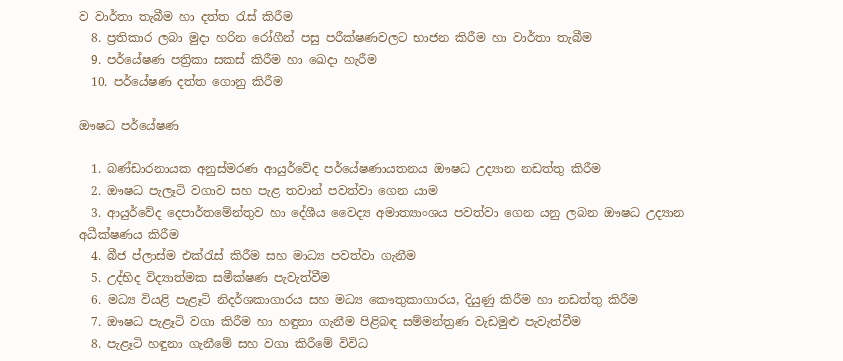ව වාර්තා තැබීම හා දත්ත රැස් කිරීම
  8. ප්‍රතිකාර ලබා මුදා හරින රෝගීන් පසු පරීක්ෂණවලට භාජන කිරීම හා වාර්තා තැබීම
  9. පර්යේෂණ පත්‍රිකා සකස් කිරීම හා ඛෙදා හැරීම
  10. පර්යේෂණ දත්ත ගොනු කිරීම

ඖෂධ පර්යේෂණ

  1. බණ්ඩාරනායක අනුස්මරණ ආයුර්වේද පර්යේෂණායතනය ඖෂධ උද්‍යාන නඩත්තු කිරීම
  2. ඖෂධ පැලෑටි වගාව සහ පැළ තවාන් පවත්වා ගෙන යාම
  3. ආයුර්වේද දෙපාර්තමේන්තුව හා දේශීය වෛද්‍ය අමාත්‍යාංශය පවත්වා ගෙන යනු ලබන ඖෂධ උද්‍යාන අධීක්ෂණය කිරීම
  4. බීජ ප්ලාස්ම එක්රැස් කිරීම සහ මාධ්‍ය පවත්වා ගැනීම
  5. උද්භිද විද්‍යාත්මක සමීක්ෂණ පැවැත්වීම
  6. මධ්‍ය වියළි පැළෑටි නිදර්ශකාගාරය සහ මධ්‍ය කෞතුකාගාරය, දියුණු කිරීම හා නඩත්තු කිරීම
  7. ඖෂධ පැළෑටි වගා කිරීම හා හඳුනා ගැනීම පිළිබඳ සම්මන්ත්‍රණ වැඩමුළු පැවැත්වීම
  8. පැළෑටි හඳුනා ගැනීමේ සහ වගා කිරීමේ විවිධ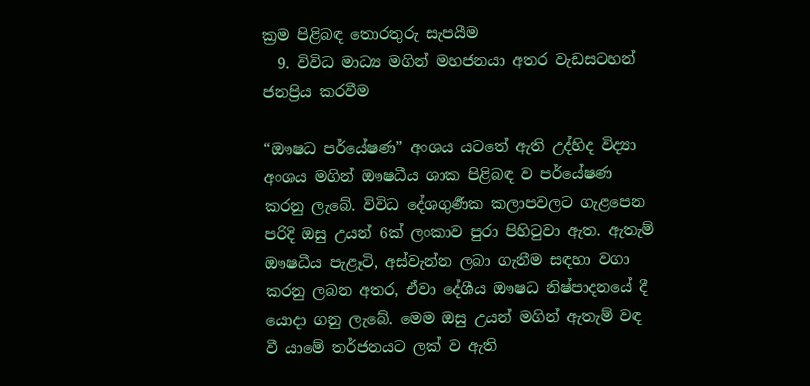ක්‍රම පිළිබඳ තොරතුරු සැපයීම
  9. විවිධ මාධ්‍ය මගින් මහජනයා අතර වැඩසටහන් ජනප්‍රිය කරවීම

“ඖෂධ පර්යේෂණ” අංශය යටතේ ඇති උද්හිද විද්‍යා අංශය මගින් ඖෂධීය ශාක පිළිබඳ ව පර්යේෂණ කරනු ලැබේ. විවිධ දේශගුර්‍ණක කලාපවලට ගැළපෙන පරිදි ඔසු උයන් 6ක් ලංකාව පුරා පිහිටුවා ඇත. ඇතැම් ඖෂධීය පැළෑටි, අස්වැන්න ලබා ගැනීම සඳහා වගා කරනු ලබන අතර, ඒවා දේශීය ඖෂධ නිෂ්පාදනයේ දී යොදා ගනු ලැබේ. මෙම ඔසු උයන් මගින් ඇතැම් වඳ වී යාමේ තර්ජනයට ලක් ව ඇති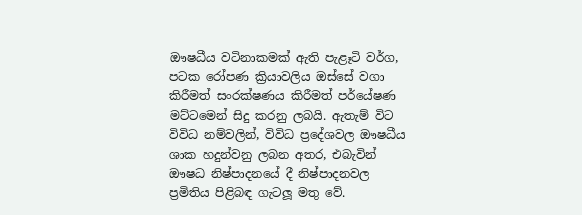ඖෂධීය වටිනාකමක් ඇති පැළෑටි වර්ග, පටක රෝපණ ක්‍රියාවලිය ඔස්සේ වගා කිරීමත් සංරක්ෂණය කිරීමත් පර්යේෂණ මට්ටමෙන් සිදු කරනු ලබයි. ඇතැම් විට විවිධ නම්වලින්, විවිධ ප්‍රදේශවල ඖෂධීය ශාක හදුන්වනු ලබන අතර, එබැවින් ඖෂධ නිෂ්පාදනයේ දී නිෂ්පාදනවල ප්‍රමිතිය පිළිබඳ ගැටලූ මතු වේ.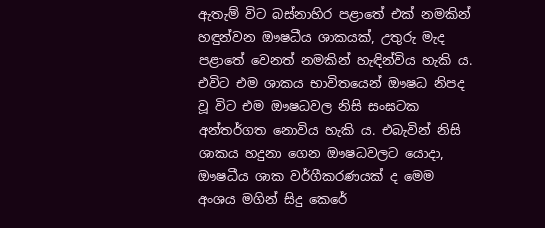ඇතැම් විට බස්නාහිර පළාතේ එක් නමකින් හඳුන්වන ඖෂධීය ශාකයක්, උතුරු මැද පළාතේ වෙනත් නමකින් හැඳින්විය හැකි ය. එවිට එම ශාකය භාවිතයෙන් ඖෂධ නිපද වූ විට එම ඖෂධවල නිසි සංඝටක අන්තර්ගත නොවිය හැකි ය. එබැවින් නිසි ශාකය හදුනා ගෙන ඖෂධවලට යොදා, ඖෂධීය ශාක වර්ගීකරණයක් ද මෙම අංශය මගින් සිදු කෙරේ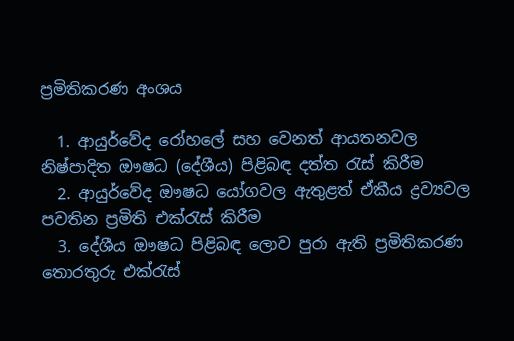ප්‍රමිතිකරණ අංශය

  1. ආයුර්වේද රෝහලේ සහ වෙනත් ආයතනවල නිෂ්පාදිත ඖෂධ (දේශීය) පිළිබඳ දත්ත රැස් කිරීම
  2. ආයුර්වේද ඖෂධ යෝගවල ඇතුළත් ඒකීය ද්‍රව්‍යවල පවතින ප්‍රමිති එක්රැස් කිරීම
  3. දේශීය ඖෂධ පිළිබඳ ලොව පුරා ඇති ප්‍රමිතිකරණ තොරතුරු එක්රැස්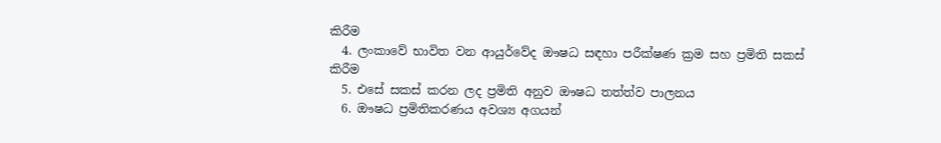කිරීම
  4. ලංකාවේ භාවිත වන ආයුර්වේද ඖෂධ සඳහා පරීක්ෂණ ක්‍රම සහ ප්‍රමිති සකස් කිරීම
  5. එසේ සකස් කරන ලද ප්‍රමිති අනුව ඖෂධ තත්ත්ව පාලනය
  6. ඖෂධ ප්‍රමිතිකරණය අවශ්‍ය අගයන්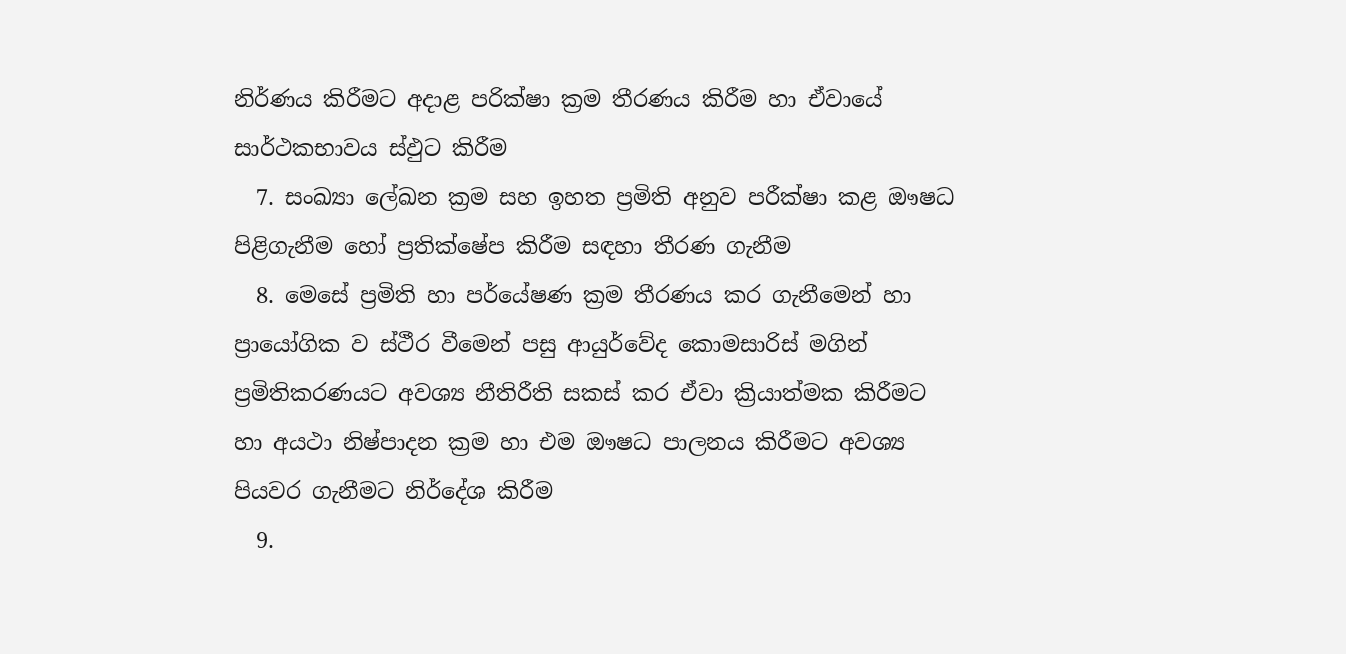නිර්ණය කිරීමට අදාළ පරික්ෂා ක්‍රම තීරණය කිරීම හා ඒවායේ සාර්ථකභාවය ස්ඵුට කිරීම
  7. සංඛ්‍යා ලේඛන ක්‍රම සහ ඉහත ප්‍රමිති අනුව පරීක්ෂා කළ ඖෂධ පිළිගැනීම හෝ ප්‍රතික්ෂේප කිරීම සඳහා තීරණ ගැනීම
  8. මෙසේ ප්‍රමිති හා පර්යේෂණ ක්‍රම තීරණය කර ගැනීමෙන් හා ප්‍රායෝගික ව ස්ථීර වීමෙන් පසු ආයුර්වේද කොමසාරිස් මගින් ප්‍රමිතිකරණයට අවශ්‍ය නීතිරීති සකස් කර ඒවා ක්‍රියාත්මක කිරීමට හා අයථා නිෂ්පාදන ක්‍රම හා එම ඖෂධ පාලනය කිරීමට අවශ්‍ය පියවර ගැනීමට නිර්දේශ කිරීම
  9.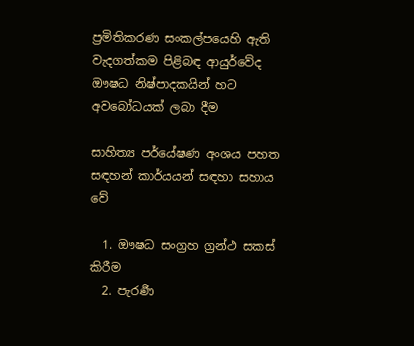ප්‍රමිතිකරණ සංකල්පයෙහි ඇති වැදගත්කම පිළිබඳ ආයුර්වේද ඖෂධ නිෂ්පාදකයින් හට අවබෝධයක් ලබා දීම

සාහිත්‍ය පර්යේෂණ අංශය පහත සඳහන් කාර්යයන් සඳහා සහාය වේ

  1. ඖෂධ සංග්‍රහ ග්‍රන්ථ සකස් කිරීම
  2. පැරර්‍ණ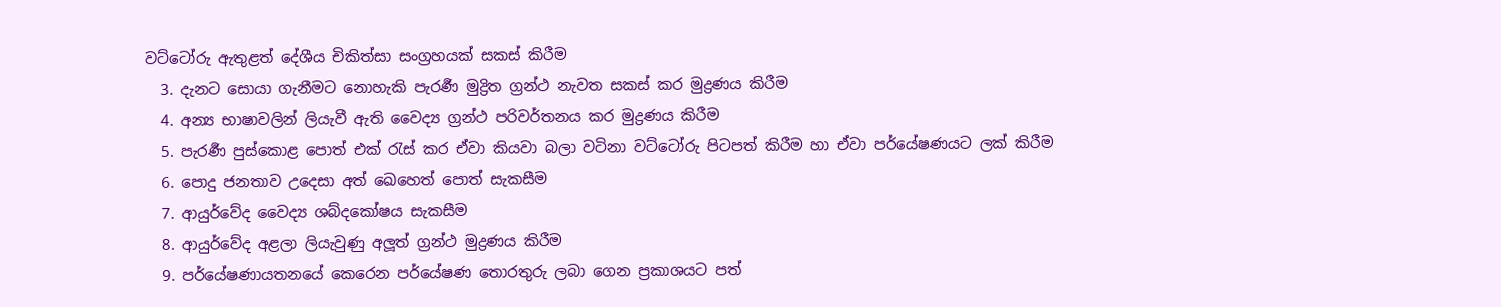වට්ටෝරු ඇතුළත් දේශීය චිකිත්සා සංග්‍රහයක් සකස් කිරීම
  3. දැනට සොයා ගැනීමට නොහැකි පැරර්‍ණ මුද්‍රිත ග්‍රන්ථ නැවත සකස් කර මුද්‍රණය කිරීම
  4. අන්‍ය භාෂාවලින් ලියැවී ඇති වෛද්‍ය ග්‍රන්ථ පරිවර්තනය කර මුද්‍රණය කිරීම
  5. පැරර්‍ණ පුස්කොළ පොත් එක් රැස් කර ඒවා කියවා බලා වටිනා වට්ටෝරු පිටපත් කිරීම හා ඒවා පර්යේෂණයට ලක් කිරීම
  6. පොදු ජනතාව උදෙසා අත් ඛෙහෙත් පොත් සැකසීම
  7. ආයුර්වේද වෛද්‍ය ශබ්දකෝෂය සැකසීම
  8. ආයුර්වේද අළලා ලියැවුණු අලූත් ග්‍රන්ථ මුද්‍රණය කිරීම
  9. පර්යේෂණායතනයේ කෙරෙන පර්යේෂණ තොරතුරු ලබා ගෙන ප්‍රකාශයට පත්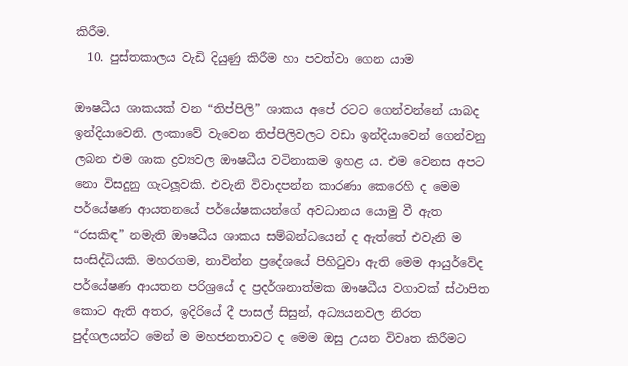කිරීම.
  10. පුස්තකාලය වැඩි දියුණු කිරීම හා පවත්වා ගෙන යාම

ඖෂධීය ශාකයක් වන “තිප්පිලි” ශාකය අපේ රටට ගෙන්වන්නේ යාබද ඉන්දියාවෙනි. ලංකාවේ වැවෙන තිප්පිලිවලට වඩා ඉන්දියාවෙන් ගෙන්වනු ලබන එම ශාක ද්‍රව්‍යවල ඖෂධීය වටිනාකම ඉහළ ය. එම වෙනස අපට නො විසදුනු ගැටලූවකි. එවැනි විවාදපන්න කාරණා කෙරෙහි ද මෙම පර්යේෂණ ආයතනයේ පර්යේෂකයන්ගේ අවධානය යොමු වී ඇත “රසකිඳ” නමැති ඖෂධීය ශාකය සම්බන්ධයෙන් ද ඇත්තේ එවැනි ම සංසිද්ධියකි. මහරගම, නාවින්න ප්‍රදේශයේ පිහිටුවා ඇති මෙම ආයුර්වේද පර්යේෂණ ආයතන පරිශ්‍රයේ ද ප්‍රදර්ශනාත්මක ඖෂධීය වගාවක් ස්ථාපිත කොට ඇති අතර, ඉදිරියේ දී පාසල් සිසුන්, අධ්‍යයනවල නිරත පුද්ගලයන්ට මෙන් ම මහජනතාවට ද මෙම ඔසු උයන විවෘත කිරීමට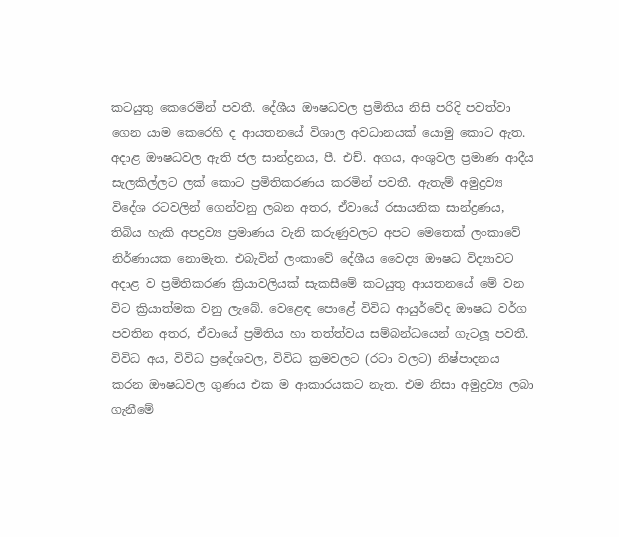කටයුතු කෙරෙමින් පවතී. දේශීය ඖෂධවල ප්‍රමිතිය නිසි පරිදි පවත්වා ගෙන යාම කෙරෙහි ද ආයතනයේ විශාල අවධානයක් යොමු කොට ඇත. අදාළ ඖෂධවල ඇති ජල සාන්ද්‍රනය, පී. එච්. අගය, අංශුවල ප්‍රමාණ ආදීය සැලකිල්ලට ලක් කොට ප්‍රමිතිකරණය කරමින් පවතී. ඇතැම් අමුද්‍රව්‍ය විදේශ රටවලින් ගෙන්වනු ලබන අතර, ඒවායේ රසායනික සාන්ද්‍රණය, තිබිය හැකි අපද්‍රව්‍ය ප්‍රමාණය වැනි කරුණුවලට අපට මෙතෙක් ලංකාවේ නිර්ණායක නොමැත. එබැවින් ලංකාවේ දේශීය වෛද්‍ය ඖෂධ විද්‍යාවට අදාළ ව ප්‍රමිතිකරණ ක්‍රියාවලියක් සැකසීමේ කටයුතු ආයතනයේ මේ වන විට ක්‍රියාත්මක වනු ලැබේ. වෙළෙඳ පොළේ විවිධ ආයුර්වේද ඖෂධ වර්ග පවතින අතර, ඒවායේ ප්‍රමිතිය හා තත්ත්වය සම්බන්ධයෙන් ගැටලූ පවතී. විවිධ අය, විවිධ ප්‍රදේශවල, විවිධ ක්‍රමවලට (රටා වලට) නිෂ්පාදනය කරන ඖෂධවල ගුණය එක ම ආකාරයකට නැත. එම නිසා අමුද්‍රව්‍ය ලබා ගැනීමේ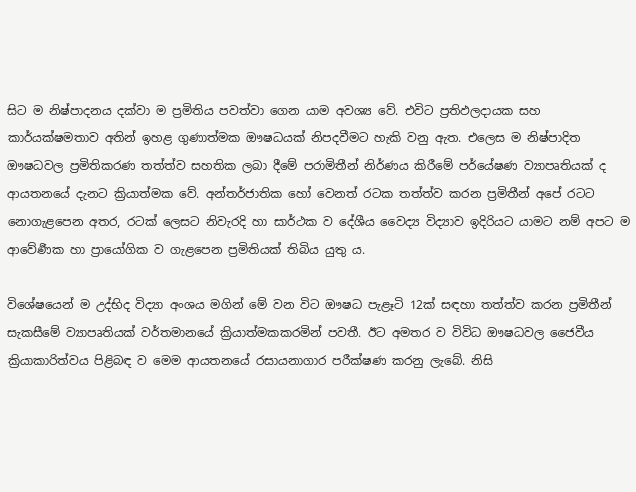සිට ම නිෂ්පාදනය දක්වා ම ප්‍රමිතිය පවත්වා ගෙන යාම අවශ්‍ය වේ. එවිට ප්‍රතිඵලදායක සහ කාර්යක්ෂමතාව අතින් ඉහළ ගුණාත්මක ඖෂධයක් නිපදවීමට හැකි වනු ඇත. එලෙස ම නිෂ්පාදිත ඖෂධවල ප්‍රමිතිකරණ තත්ත්ව සහතික ලබා දීමේ පරාමිතීන් නිර්ණය කිරීමේ පර්යේෂණ ව්‍යාපෘතියක් ද ආයතනයේ දැනට ක්‍රියාත්මක වේ. අන්තර්ජාතික හෝ වෙනත් රටක තත්ත්ව කරන ප්‍රමිතීන් අපේ රටට නොගැළපෙන අතර, රටක් ලෙසට නිවැරදි හා සාර්ථක ව දේශීය වෛද්‍ය විද්‍යාව ඉදිරියට යාමට නම් අපට ම ආවේර්‍ණක හා ප්‍රායෝගික ව ගැළපෙන ප්‍රමිතියක් තිබිය යුතු ය.

විශේෂයෙන් ම උද්භිද විද්‍යා අංශය මගින් මේ වන විට ඖෂධ පැළෑටි 12ක් සඳහා තත්ත්ව කරන ප්‍රමිතීන් සැකසීමේ ව්‍යාපෘතියක් වර්තමානයේ ක්‍රියාත්මකකරමින් පවතී. ඊට අමතර ව විවිධ ඖෂධවල ජෛවීය ක්‍රියාකාරිත්වය පිළිබඳ ව මෙම ආයතනයේ රසායනාගාර පරීක්ෂණ කරනු ලැබේ. නිසි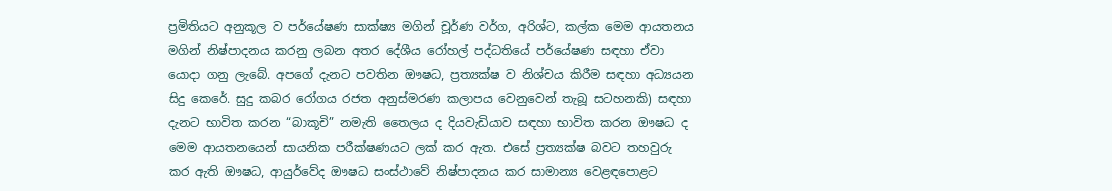ප්‍රමිතියට අනුකූල ව පර්යේෂණ සාක්ෂ්‍ය මගින් චූර්ණ වර්ග, අරිශ්ට, කල්ක මෙම ආයතනය මගින් නිෂ්පාදනය කරනු ලබන අතර දේශීය රෝහල් පද්ධතියේ පර්යේෂණ සඳහා ඒවා යොදා ගනු ලැබේ. අපගේ දැනට පවතින ඖෂධ, ප්‍රත්‍යක්ෂ ව නිශ්චය කිරීම සඳහා අධ්‍යයන සිදු කෙරේ. සුදු කබර රෝගය රජත අනුස්මරණ කලාපය වෙනුවෙන් තැබූ සටහනකි) සඳහා දැනට භාවිත කරන “බාකූචි” නමැති තෛලය ද දියවැඩියාව සඳහා භාවිත කරන ඖෂධ ද මෙම ආයතනයෙන් සායනික පරීක්ෂණයට ලක් කර ඇත. එසේ ප්‍රත්‍යක්ෂ බවට තහවුරු කර ඇති ඖෂධ, ආයුර්වේද ඖෂධ සංස්ථාවේ නිෂ්පාදනය කර සාමාන්‍ය වෙළඳපොළට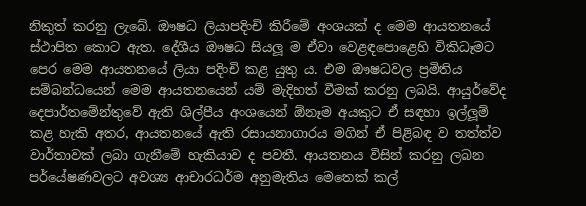නිකුත් කරනු ලැබේ. ඖෂධ ලියාපදිංචි කිරීමේ අංශයක් ද මෙම ආයතනයේ ස්ථාපිත කොට ඇත. දේශීය ඖෂධ සියලූ ම ඒවා වෙළඳපොළෙහි විකිධෑමට පෙර මෙම ආයතනයේ ලියා පදිංචි කළ යුතු ය. එම ඖෂධවල ප්‍රමිතිය සම්බන්ධයෙන් මෙම ආයතනයෙන් යම් මැදිහත් වීමක් කරනු ලබයි. ආයුර්වේද දෙපාර්තමේන්තුවේ ඇති ශිල්පීය අංශයෙන් ඕනෑම අයකුට ඒ සඳහා ඉල්ලූම් කළ හැකි අතර, ආයතනයේ ඇති රසායනාගාරය මගින් ඒ පිළිබඳ ව තත්ත්ව වාර්තාවක් ලබා ගැනීමේ හැකියාව ද පවතී. ආයතනය විසින් කරනු ලබන පර්යේෂණවලට අවශ්‍ය ආචාරධර්ම අනුමැතිය මෙතෙක් කල්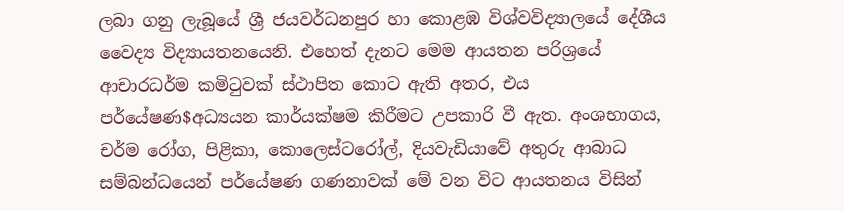ලබා ගනු ලැබූයේ ශ්‍රී ජයවර්ධනපුර හා කොළඹ විශ්වවිද්‍යාලයේ දේශීය වෛද්‍ය විද්‍යායතනයෙනි. එහෙත් දැනට මෙම ආයතන පරිශ්‍රයේ ආචාරධර්ම කමිටුවක් ස්ථාපිත කොට ඇති අතර, එය පර්යේෂණ$අධ්‍යයන කාර්යක්ෂම කිරීමට උපකාරි වී ඇත. අංශභාගය, චර්ම රෝග, පිළිකා, කොලෙස්ටරෝල්, දියවැඩියාවේ අතුරු ආබාධ සම්බන්ධයෙන් පර්යේෂණ ගණනාවක් මේ වන විට ආයතනය විසින්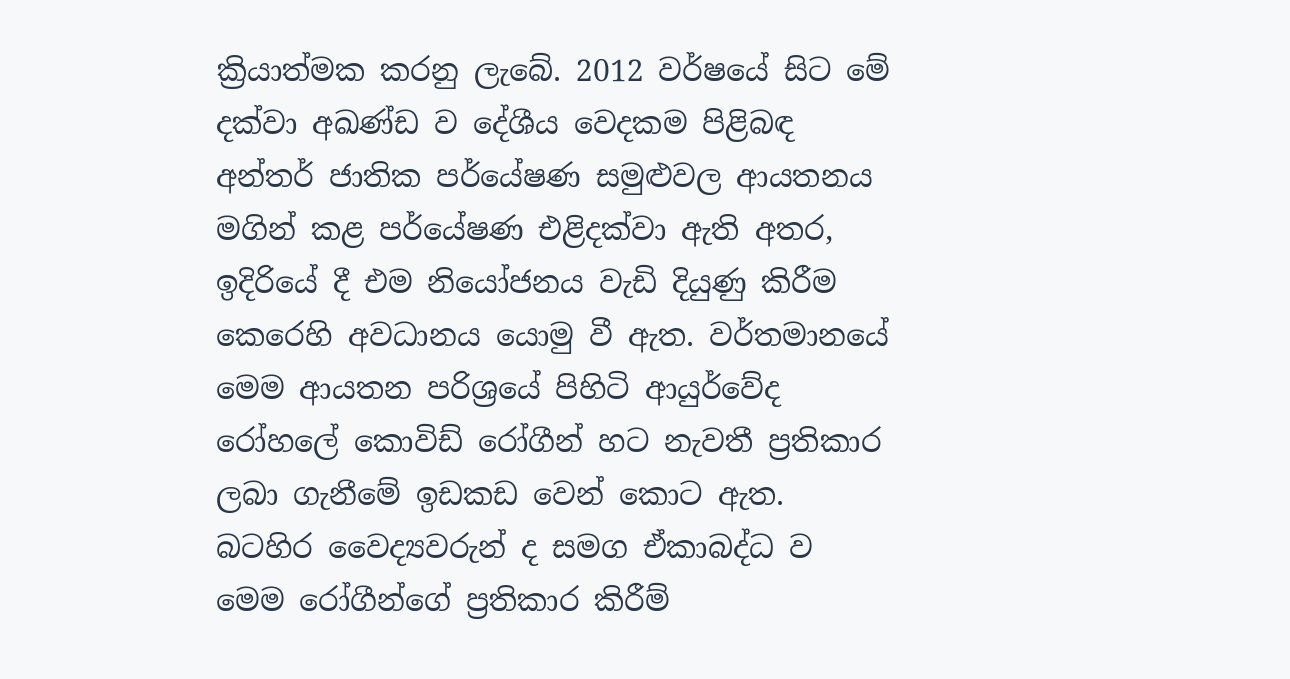ක්‍රියාත්මක කරනු ලැබේ. 2012 වර්ෂයේ සිට මේ දක්වා අඛණ්ඩ ව දේශීය වෙදකම පිළිබඳ අන්තර් ජාතික පර්යේෂණ සමුළුවල ආයතනය මගින් කළ පර්යේෂණ එළිදක්වා ඇති අතර, ඉදිරියේ දී එම නියෝජනය වැඩි දියුණු කිරීම කෙරෙහි අවධානය යොමු වී ඇත. වර්තමානයේ මෙම ආයතන පරිශ්‍රයේ පිහිටි ආයුර්වේද රෝහලේ කොවිඩ් රෝගීන් හට නැවතී ප්‍රතිකාර ලබා ගැනීමේ ඉඩකඩ වෙන් කොට ඇත. බටහිර වෛද්‍යවරුන් ද සමග ඒකාබද්ධ ව මෙම රෝගීන්ගේ ප්‍රතිකාර කිරීම්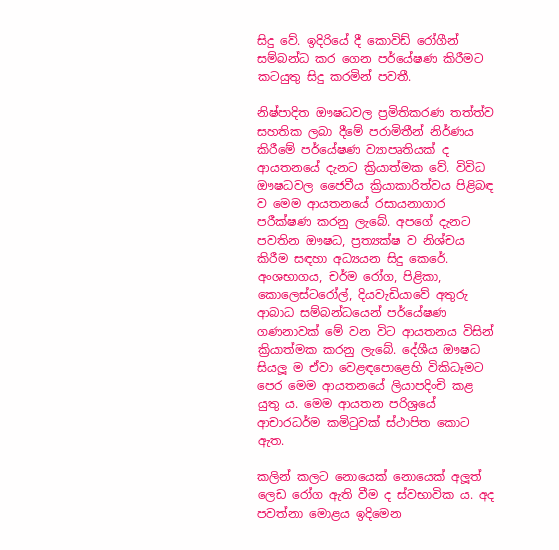සිදු වේ. ඉදිරියේ දී කොවිඩ් රෝගීන් සම්බන්ධ කර ගෙන පර්යේෂණ කිරීමට කටයුතු සිදු කරමින් පවතී.

නිෂ්පාදිත ඖෂධවල ප්‍රමිතිකරණ තත්ත්ව සහතික ලබා දීමේ පරාමිතීන් නිර්ණය කිරීමේ පර්යේෂණ ව්‍යාපෘතියක් ද ආයතනයේ දැනට ක්‍රියාත්මක වේ. විවිධ ඖෂධවල ජෛවීය ක්‍රියාකාරිත්වය පිළිබඳ ව මෙම ආයතනයේ රසායනාගාර පරීක්ෂණ කරනු ලැබේ. අපගේ දැනට පවතින ඖෂධ, ප්‍රත්‍යක්ෂ ව නිශ්චය කිරීම සඳහා අධ්‍යයන සිදු කෙරේ. අංශභාගය, චර්ම රෝග, පිළිකා, කොලෙස්ටරෝල්, දියවැඩියාවේ අතුරු ආබාධ සම්බන්ධයෙන් පර්යේෂණ ගණනාවක් මේ වන විට ආයතනය විසින් ක්‍රියාත්මක කරනු ලැබේ. දේශීය ඖෂධ සියලූ ම ඒවා වෙළඳපොළෙහි විකිධෑමට පෙර මෙම ආයතනයේ ලියාපදිංචි කළ යුතු ය. මෙම ආයතන පරිශ්‍රයේ ආචාරධර්ම කමිටුවක් ස්ථාපිත කොට ඇත.

කලින් කලට නොයෙක් නොයෙක් අලූත් ලෙඩ රෝග ඇති වීම ද ස්වභාවික ය. අද පවත්නා මොළය ඉදිමෙන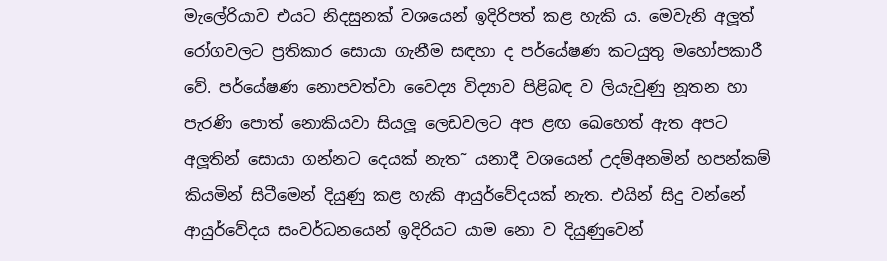මැලේරියාව එයට නිදසුනක් වශයෙන් ඉදිරිපත් කළ හැකි ය. මෙවැනි අලූත් රෝගවලට ප්‍රතිකාර සොයා ගැනීම සඳහා ද පර්යේෂණ කටයුතු මහෝපකාරී වේ. පර්යේෂණ නොපවත්වා වෛද්‍ය විද්‍යාව පිළිබඳ ව ලියැවුණු නූතන හා පැරණි පොත් නොකියවා සියලූ ලෙඩවලට අප ළඟ ඛෙහෙත් ඇත අපට අලූතින් සොයා ගන්නට දෙයක් නැත˜ යනාදී වශයෙන් උදම්අනමින් හපන්කම් කියමින් සිටීමෙන් දියුණු කළ හැකි ආයුර්වේදයක් නැත. එයින් සිදු වන්නේ ආයුර්වේදය සංවර්ධනයෙන් ඉදිරියට යාම නො ව දියුණුවෙන්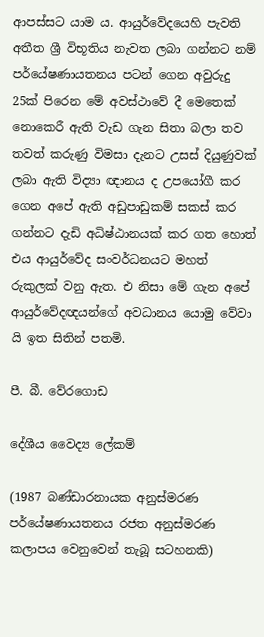ආපස්සට යාම ය. ආයුර්වේදයෙහි පැවති අතීත ශ්‍රී විභූතිය නැවත ලබා ගන්නට නම් පර්යේෂණායතනය පටන් ගෙන අවුරුදු 25ක් පිරෙන මේ අවස්ථාවේ දී මෙතෙක් නොකෙරී ඇති වැඩ ගැන සිතා බලා තව තවත් කරුණු විමසා දැනට උසස් දියුණුවක් ලබා ඇති විද්‍යා ඥානය ද උපයෝගී කර ගෙන අපේ ඇති අඩුපාඩුකම් සකස් කර ගන්නට දැඩි අධිෂ්ඨානයක් කර ගත හොත් එය ආයුර්වේද සංවර්ධනයට මහත් රුකුලක් වනු ඇත. එ නිසා මේ ගැන අපේ ආයුර්වේදඥයන්ගේ අවධානය යොමු වේවා යි ඉත සිතින් පතමි.

පී. බී. වේරගොඩ

දේශීය වෛද්‍ය ලේකම්

(1987 බණ්ඩාරනායක අනුස්මරණ පර්යේෂණායතනය රජත අනුස්මරණ කලාපය වෙනුවෙන් තැබූ සටහනකි)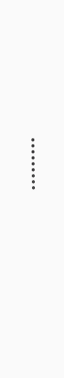………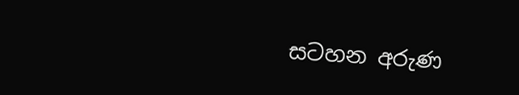සටහන අරුණ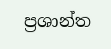ප්‍රශාන්ත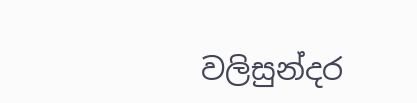වලිසුන්දර